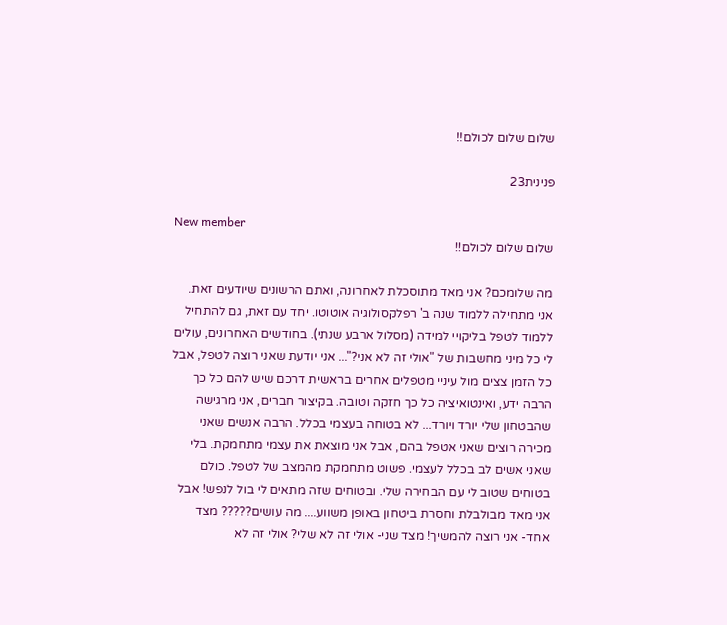שלום שלום לכולם!!

פנינית23

New member
שלום שלום לכולם!!

מה שלומכם? אני מאד מתוסכלת לאחרונה, ואתם הרשונים שיודעים זאת. אני מתחילה ללמוד שנה ב' רפלקסולוגיה אוטוטו. יחד עם זאת, גם להתחיל ללמוד לטפל בליקויי למידה (מסלול ארבע שנתי). בחודשים האחרונים, עולים לי כל מיני מחשבות של "אולי זה לא אני?"... אני יודעת שאני רוצה לטפל, אבל כל הזמן צצים מול עיניי מטפלים אחרים בראשית דרכם שיש להם כל כך הרבה ידע, ואינטואיציה כל כך חזקה וטובה. בקיצור חברים, אני מרגישה שהבטחון שלי יורד ויורד... לא בטוחה בעצמי בכלל. הרבה אנשים שאני מכירה רוצים שאני אטפל בהם, אבל אני מוצאת את עצמי מתחמקת. בלי שאני אשים לב בכלל לעצמי. פשוט מתחמקת מהמצב של לטפל. כולם בטוחים שטוב לי עם הבחירה שלי. ובטוחים שזה מתאים לי בול לנפש! אבל אני מאד מבולבלת וחסרת ביטחון באופן משווע.... מה עושים????? מצד אחד- אני רוצה להמשיך! מצד שני- אולי זה לא שלי? אולי זה לא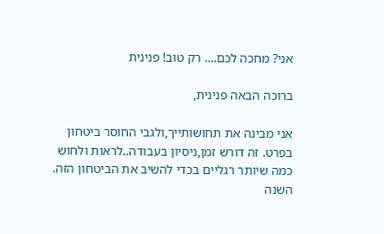אני? מחכה לכם.... רק טוב! פנינית

ברוכה הבאה פנינית,

אני מבינה את תחושותייך,ולגבי החוסר ביטחון בפרט. זה דורש זמן,ניסיון בעבודה..לראות ולחוש כמה שיותר רגליים בכדי להשיב את הביטחון הזה. השנה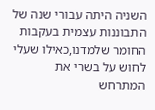השניה היתה עבורי שנה של התבוננות עצמית בעקבות החומר שלמדנו,כאילו שעלי לחוש על בשרי את המתרחש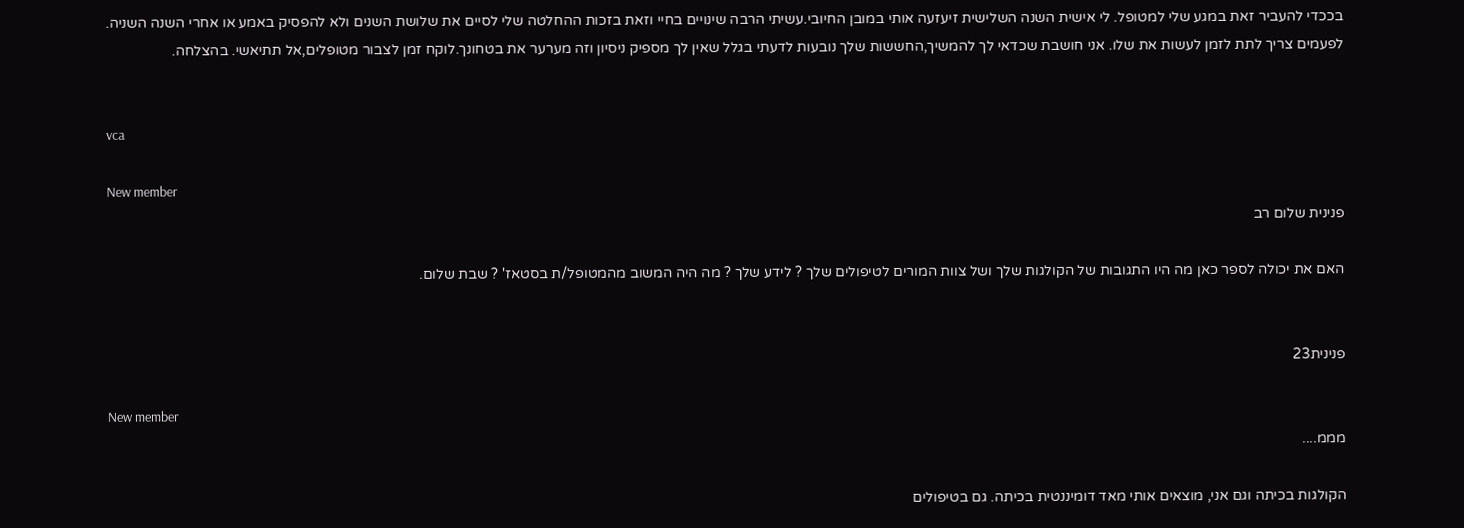בככדי להעביר זאת במגע שלי למטופל. לי אישית השנה השלישית זיעזעה אותי במובן החיובי.עשיתי הרבה שינויים בחיי וזאת בזכות ההחלטה שלי לסיים את שלושת השנים ולא להפסיק באמע או אחרי השנה השניה. לפעמים צריך לתת לזמן לעשות את שלו. אני חושבת שכדאי לך להמשיך,החששות שלך נובעות לדעתי בגלל שאין לך מספיק ניסיון וזה מערער את בטחונך.לוקח זמן לצבור מטופלים,אל תתיאשי. בהצלחה.


vca

New member
פנינית שלום רב

האם את יכולה לספר כאן מה היו התגובות של הקולגות שלך ושל צוות המורים לטיפולים שלך ? לידע שלך ? מה היה המשוב מהמטופל/ת בסטאז' ? שבת שלום.


פנינית23

New member
מממ....

הקולגות בכיתה וגם אני, מוצאים אותי מאד דומיננטית בכיתה. גם בטיפולים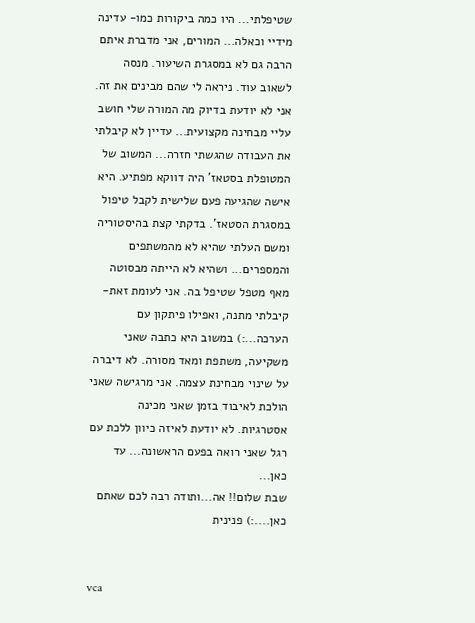שטיפלתי... היו כמה ביקורות כמו- עדינה מידיי וכאלה... המורים, אני מדברת איתם הרבה גם לא במסגרת השיעור. מנסה לשאוב עוד. ניראה לי שהם מבינים את זה. אני לא יודעת בדיוק מה המורה שלי חושב עליי מבחינה מקצועית... עדיין לא קיבלתי את העבודה שהגשתי חזרה... המשוב של המטופלת בסטאז' היה דווקא מפתיע. היא אישה שהגיעה פעם שלישית לקבל טיפול במסגרת הסטאז'. בדקתי קצת בהיסטוריה ומשם העלתי שהיא לא מהמשתפים והמספרים... ושהיא לא הייתה מבסוטה מאף מטפל שטיפל בה. אני לעומת זאת- קיבלתי מתנה, ואפילו פיתקון עם הערכה...:) במשוב היא כתבה שאני משקיעה, משתפת ומאד מסורה. לא דיברה על שינוי מבחינת עצמה. אני מרגישה שאני הולכת לאיבוד בזמן שאני מכינה אסטרגיות. לא יודעת לאיזה כיוון ללכת עם רגל שאני רואה בפעם הראשונה... עד כאן...
שבת שלום!! אה...ותודה רבה לכם שאתם כאן....:) פנינית


vca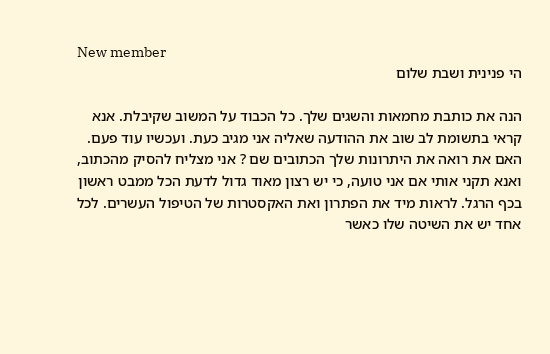New member
הי פנינית ושבת שלום

הנה את כותבת מחמאות והשגים שלך. כל הכבוד על המשוב שקיבלת. אנא קראי בתשומת לב שוב את ההודעה שאליה אני מגיב כעת. ועכשיו עוד פעם. האם את רואה את היתרונות שלך הכתובים שם ? אני מצליח להסיק מהכתוב, ואנא תקני אותי אם אני טועה, כי יש רצון מאוד גדול לדעת הכל ממבט ראשון בכף הרגל. לראות מיד את הפתרון ואת האקסטרות של הטיפול העשרים. לכל אחד יש את השיטה שלו כאשר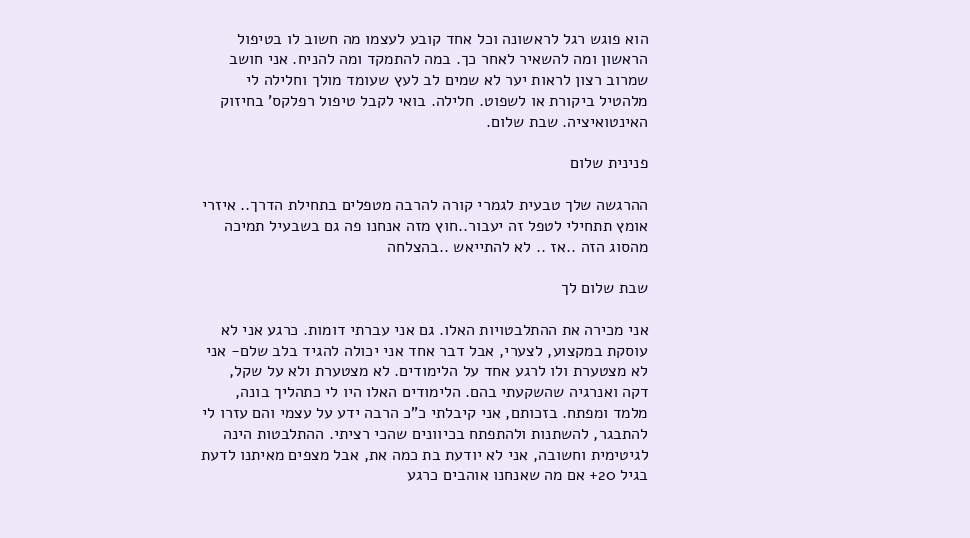הוא פוגש רגל לראשונה וכל אחד קובע לעצמו מה חשוב לו בטיפול הראשון ומה להשאיר לאחר כך. במה להתמקד ומה להניח. אני חושב שמרוב רצון לראות יער לא שמים לב לעץ שעומד מולך וחלילה לי מלהטיל ביקורת או לשפוט. חלילה. בואי לקבל טיפול רפלקס' בחיזוק האינטואיציה. שבת שלום.

פנינית שלום

ההרגשה שלך טבעית לגמרי קורה להרבה מטפלים בתחילת הדרך.. איזרי אומץ תתחילי לטפל זה יעבור..חוץ מזה אנחנו פה גם בשבעיל תמיכה מהסוג הזה ..אז .. לא להתייאש ..בהצלחה

שבת שלום לך

אני מכירה את ההתלבטויות האלו. גם אני עברתי דומות. כרגע אני לא עוסקת במקצוע, לצערי, אבל דבר אחד אני יכולה להגיד בלב שלם- אני לא מצטערת ולו לרגע אחד על הלימודים. לא מצטערת ולא על שקל, דקה ואנרגיה שהשקעתי בהם. הלימודים האלו היו לי כתהליך בונה, מלמד ומפתח. בזכותם, אני קיבלתי כ"כ הרבה ידע על עצמי והם עזרו לי להתבגר, להשתנות ולהתפתח בכיוונים שהכי רציתי. ההתלבטות הינה לגיטימית וחשובה, אני לא יודעת בת כמה את, אבל מצפים מאיתנו לדעת בגיל 20+ אם מה שאנחנו אוהבים כרגע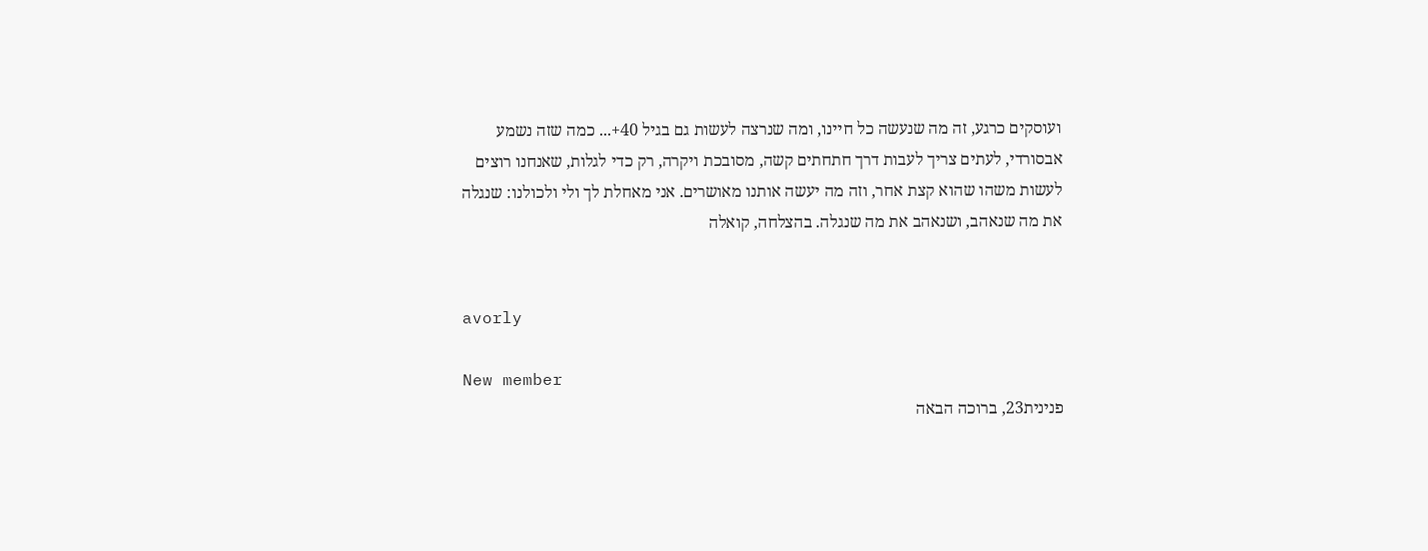ועוסקים כרגע, זה מה שנעשה כל חיינו, ומה שנרצה לעשות גם בגיל 40+... כמה שזה נשמע אבסורדי, לעתים צריך לעבות דרך חתחתים קשה, מסובכת ויקרה, רק כדי לגלות, שאנחנו רוצים לעשות משהו שהוא קצת אחר, וזה מה יעשה אותנו מאושרים. אני מאחלת לך ולי ולכולנו: שנגלה את מה שנאהב, ושנאהב את מה שנגלה. בהצלחה, קואלה


avorly

New member
פנינית23, ברוכה הבאה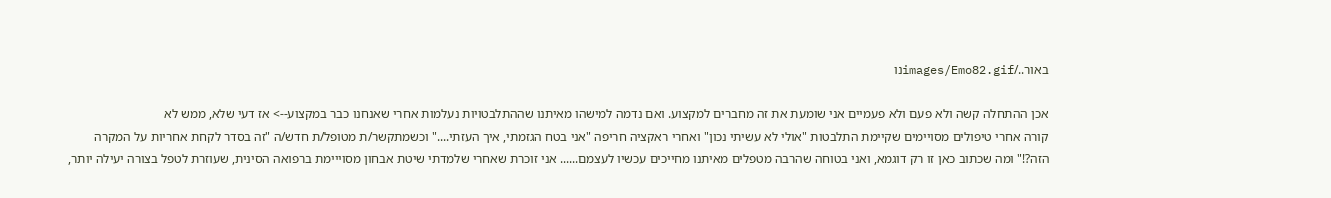באור../images/Emo82.gifנו

אכן ההתחלה קשה ולא פעם ולא פעמיים אני שומעת את זה מחברים למקצוע. ואם נדמה למישהו מאיתנו שההתלבטויות נעלמות אחרי שאנחנו כבר במקצוע--> אז דעי שלא, ממש לא
קורה אחרי טיפולים מסויימים שקיימת התלבטות "אולי לא עשיתי נכון" ואחרי ראקציה חריפה "אני בטח הגזמתי, איך העזתי...." וכשמתקשר/ת מטופל/ת חדש/ה "זה בסדר לקחת אחריות על המקרה הזה?!" ומה שכתוב כאן זו רק דוגמא, ואני בטוחה שהרבה מטפלים מאיתנו מחייכים עכשיו לעצמם...... אני זוכרת שאחרי שלמדתי שיטת אבחון מסוייימת ברפואה הסינית, שעוזרת לטפל בצורה יעילה יותר,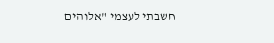חשבתי לעצמי "אלוהים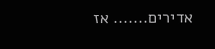אדירים....... אז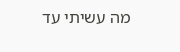מה עשיתי עד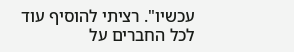עכשיו". רציתי להוסיף עוד
לכל החברים על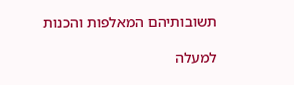תשובותיהם המאלפות והכנות

למעלה